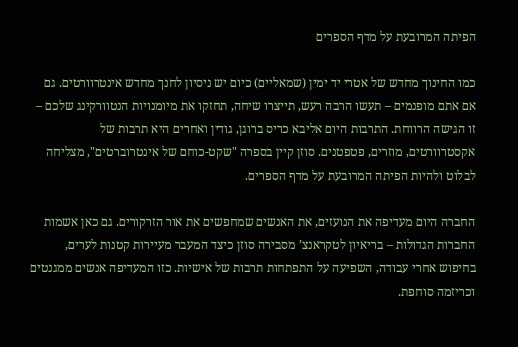הפיתה המרובעת על מדף הספרים

כמו החינוך מחדש של אטרי יד ימין (שמאליים) כיום יש ניסיון לחנך מחדש אינטרוורטים. גם אם אתם מופנמים – תעשו הרבה רעש, תייצרו שיחה, תחזקו את מיומנויות הנטוורקינג שלכם – זו הגישה הרווחת. התרבות היום אליבא כריס ברוגן, גודין ואחרים היא תרבות של אקסטרוורטים, מוזרים, פטפטנים. סוזן קיין בספרה "שקט-כוחם של אינטרוברטים", מצליחה לבלוט ולהיות הפיתה המרובעת על מדף הספרים.

החברה היום מעדיפה את הנועזים, את האנשים שמחפשים את אור הזרקורים. גם כאן אשמות החברות הגדולות – בריאיון לטקראנצ’ מסבירה סוזן כיצד המעבר מעיירות קטנות לערים, בחיפוש אחרי עבודה, השפיעה על התפתחות תרבות של אישיות. כזו המעדיפה אנשים ממגנטים וכריזמה סוחפת.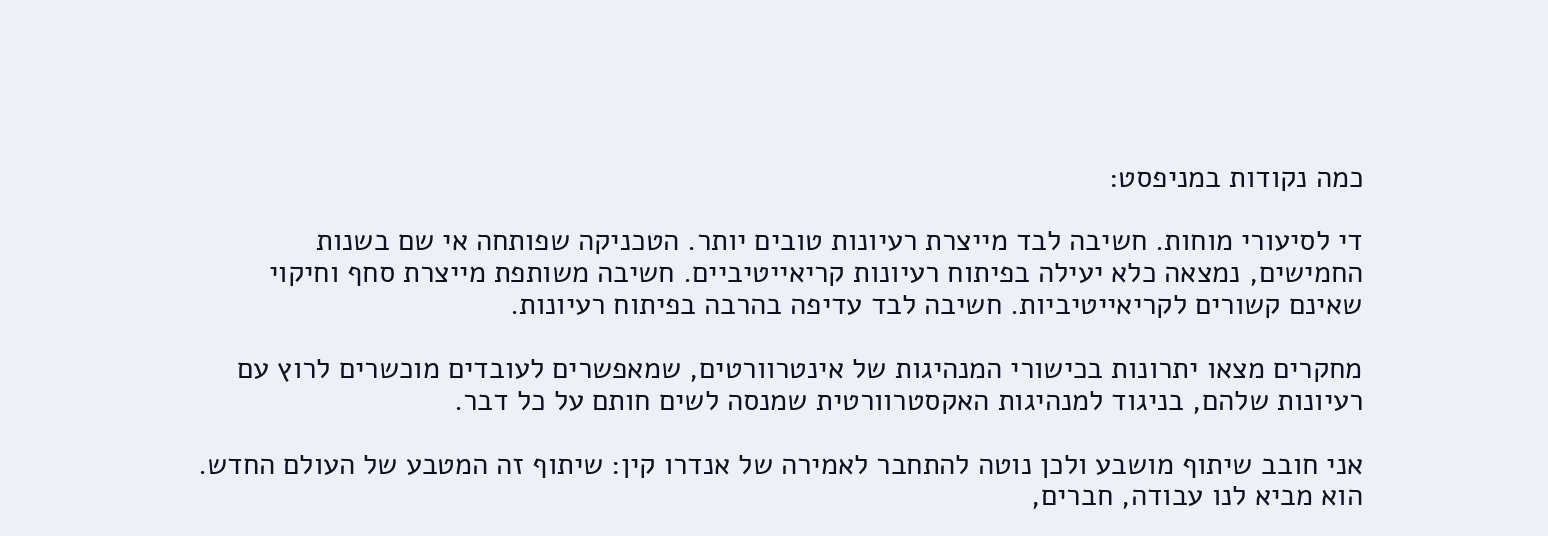כמה נקודות במניפסט:

די לסיעורי מוחות. חשיבה לבד מייצרת רעיונות טובים יותר. הטכניקה שפותחה אי שם בשנות החמישים, נמצאה כלא יעילה בפיתוח רעיונות קריאייטיביים. חשיבה משותפת מייצרת סחף וחיקוי שאינם קשורים לקריאייטיביות. חשיבה לבד עדיפה בהרבה בפיתוח רעיונות.

מחקרים מצאו יתרונות בכישורי המנהיגות של אינטרוורטים, שמאפשרים לעובדים מוכשרים לרוץ עם רעיונות שלהם, בניגוד למנהיגות האקסטרוורטית שמנסה לשים חותם על כל דבר.

אני חובב שיתוף מושבע ולכן נוטה להתחבר לאמירה של אנדרו קין: שיתוף זה המטבע של העולם החדש. הוא מביא לנו עבודה, חברים,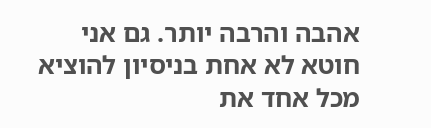אהבה והרבה יותר. גם אני חוטא לא אחת בניסיון להוציא מכל אחד את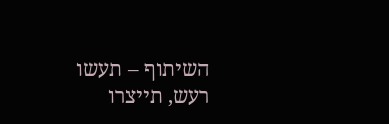השיתוף – תעשו רעש, תייצרו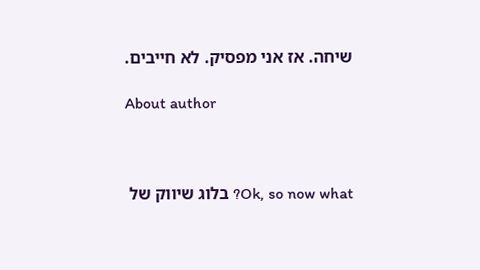שיחה. אז אני מפסיק. לא חייבים.

About author



Ok, so now what? בלוג שיווק של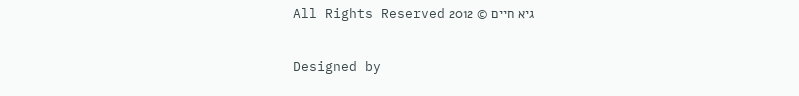גיא חיים © 2012 All Rights Reserved

Designed by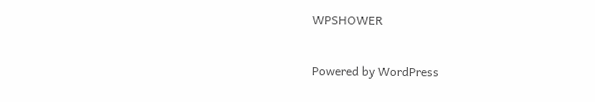WPSHOWER

Powered by WordPress